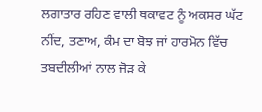ਲਗਾਤਾਰ ਰਹਿਣ ਵਾਲੀ ਥਕਾਵਟ ਨੂੰ ਅਕਸਰ ਘੱਟ ਨੀਂਦ, ਤਣਾਅ, ਕੰਮ ਦਾ ਬੋਝ ਜਾਂ ਹਾਰਮੋਨ ਵਿੱਚ ਤਬਦੀਲੀਆਂ ਨਾਲ ਜੋੜ ਕੇ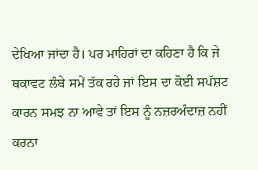ਦੇਖਿਆ ਜਾਂਦਾ ਹੈ। ਪਰ ਮਾਹਿਰਾਂ ਦਾ ਕਹਿਣਾ ਹੈ ਕਿ ਜੇ ਥਕਾਵਟ ਲੰਬੇ ਸਮੇਂ ਤੱਕ ਰਹੇ ਜਾਂ ਇਸ ਦਾ ਕੋਈ ਸਪੱਸ਼ਟ ਕਾਰਨ ਸਮਝ ਨਾ ਆਵੇ ਤਾਂ ਇਸ ਨੂੰ ਨਜ਼ਰਅੰਦਾਜ਼ ਨਹੀਂ ਕਰਨਾ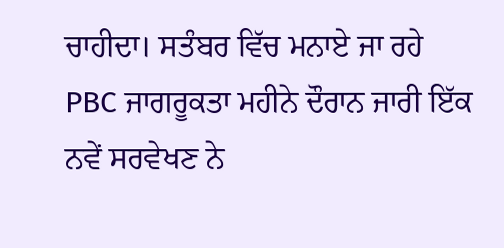ਚਾਹੀਦਾ। ਸਤੰਬਰ ਵਿੱਚ ਮਨਾਏ ਜਾ ਰਹੇ PBC ਜਾਗਰੂਕਤਾ ਮਹੀਨੇ ਦੌਰਾਨ ਜਾਰੀ ਇੱਕ ਨਵੇਂ ਸਰਵੇਖਣ ਨੇ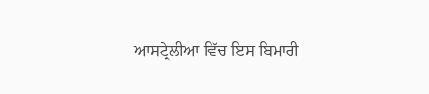ਆਸਟ੍ਰੇਲੀਆ ਵਿੱਚ ਇਸ ਬਿਮਾਰੀ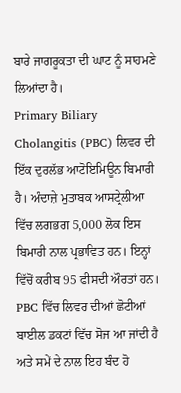ਬਾਰੇ ਜਾਗਰੂਕਤਾ ਦੀ ਘਾਟ ਨੂੰ ਸਾਹਮਣੇ ਲਿਆਂਦਾ ਹੈ।
Primary Biliary Cholangitis (PBC) ਲਿਵਰ ਦੀ ਇੱਕ ਦੁਰਲੱਭ ਆਟੋਇਮਿਊਨ ਬਿਮਾਰੀ ਹੈ। ਅੰਦਾਜ਼ੇ ਮੁਤਾਬਕ ਆਸਟ੍ਰੇਲੀਆ ਵਿੱਚ ਲਗਭਗ 5,000 ਲੋਕ ਇਸ ਬਿਮਾਰੀ ਨਾਲ ਪ੍ਰਭਾਵਿਤ ਹਨ। ਇਨ੍ਹਾਂ ਵਿੱਚੋਂ ਕਰੀਬ 95 ਫੀਸਦੀ ਔਰਤਾਂ ਹਨ। PBC ਵਿੱਚ ਲਿਵਰ ਦੀਆਂ ਛੋਟੀਆਂ ਬਾਈਲ ਡਕਟਾਂ ਵਿੱਚ ਸੋਜ ਆ ਜਾਂਦੀ ਹੈ ਅਤੇ ਸਮੇਂ ਦੇ ਨਾਲ ਇਹ ਬੰਦ ਹੋ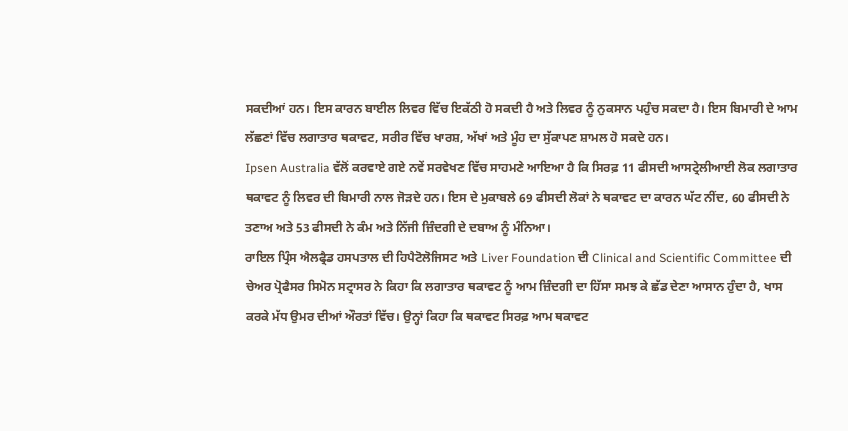ਸਕਦੀਆਂ ਹਨ। ਇਸ ਕਾਰਨ ਬਾਈਲ ਲਿਵਰ ਵਿੱਚ ਇਕੱਠੀ ਹੋ ਸਕਦੀ ਹੈ ਅਤੇ ਲਿਵਰ ਨੂੰ ਨੁਕਸਾਨ ਪਹੁੰਚ ਸਕਦਾ ਹੈ। ਇਸ ਬਿਮਾਰੀ ਦੇ ਆਮ ਲੱਛਣਾਂ ਵਿੱਚ ਲਗਾਤਾਰ ਥਕਾਵਟ, ਸਰੀਰ ਵਿੱਚ ਖਾਰਸ਼, ਅੱਖਾਂ ਅਤੇ ਮੂੰਹ ਦਾ ਸੁੱਕਾਪਣ ਸ਼ਾਮਲ ਹੋ ਸਕਦੇ ਹਨ।
Ipsen Australia ਵੱਲੋਂ ਕਰਵਾਏ ਗਏ ਨਵੇਂ ਸਰਵੇਖਣ ਵਿੱਚ ਸਾਹਮਣੇ ਆਇਆ ਹੈ ਕਿ ਸਿਰਫ਼ 11 ਫੀਸਦੀ ਆਸਟ੍ਰੇਲੀਆਈ ਲੋਕ ਲਗਾਤਾਰ ਥਕਾਵਟ ਨੂੰ ਲਿਵਰ ਦੀ ਬਿਮਾਰੀ ਨਾਲ ਜੋੜਦੇ ਹਨ। ਇਸ ਦੇ ਮੁਕਾਬਲੇ 69 ਫੀਸਦੀ ਲੋਕਾਂ ਨੇ ਥਕਾਵਟ ਦਾ ਕਾਰਨ ਘੱਟ ਨੀਂਦ, 60 ਫੀਸਦੀ ਨੇ ਤਣਾਅ ਅਤੇ 53 ਫੀਸਦੀ ਨੇ ਕੰਮ ਅਤੇ ਨਿੱਜੀ ਜ਼ਿੰਦਗੀ ਦੇ ਦਬਾਅ ਨੂੰ ਮੰਨਿਆ।
ਰਾਇਲ ਪ੍ਰਿੰਸ ਐਲਫ੍ਰੈਡ ਹਸਪਤਾਲ ਦੀ ਹਿਪੈਟੋਲੋਜਿਸਟ ਅਤੇ Liver Foundation ਦੀ Clinical and Scientific Committee ਦੀ ਚੇਅਰ ਪ੍ਰੋਫੈਸਰ ਸਿਮੋਨ ਸਟ੍ਰਾਸਰ ਨੇ ਕਿਹਾ ਕਿ ਲਗਾਤਾਰ ਥਕਾਵਟ ਨੂੰ ਆਮ ਜ਼ਿੰਦਗੀ ਦਾ ਹਿੱਸਾ ਸਮਝ ਕੇ ਛੱਡ ਦੇਣਾ ਆਸਾਨ ਹੁੰਦਾ ਹੈ, ਖਾਸ ਕਰਕੇ ਮੱਧ ਉਮਰ ਦੀਆਂ ਔਰਤਾਂ ਵਿੱਚ। ਉਨ੍ਹਾਂ ਕਿਹਾ ਕਿ ਥਕਾਵਟ ਸਿਰਫ਼ ਆਮ ਥਕਾਵਟ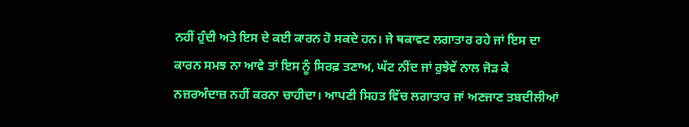ਨਹੀਂ ਹੁੰਦੀ ਅਤੇ ਇਸ ਦੇ ਕਈ ਕਾਰਨ ਹੋ ਸਕਦੇ ਹਨ। ਜੇ ਥਕਾਵਟ ਲਗਾਤਾਰ ਰਹੇ ਜਾਂ ਇਸ ਦਾ ਕਾਰਨ ਸਮਝ ਨਾ ਆਵੇ ਤਾਂ ਇਸ ਨੂੰ ਸਿਰਫ਼ ਤਣਾਅ, ਘੱਟ ਨੀਂਦ ਜਾਂ ਰੁਝੇਵੇਂ ਨਾਲ ਜੋੜ ਕੇ ਨਜ਼ਰਅੰਦਾਜ਼ ਨਹੀਂ ਕਰਨਾ ਚਾਹੀਦਾ। ਆਪਣੀ ਸਿਹਤ ਵਿੱਚ ਲਗਾਤਾਰ ਜਾਂ ਅਣਜਾਣ ਤਬਦੀਲੀਆਂ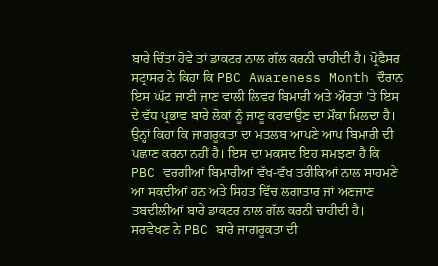ਬਾਰੇ ਚਿੰਤਾ ਹੋਵੇ ਤਾਂ ਡਾਕਟਰ ਨਾਲ ਗੱਲ ਕਰਨੀ ਚਾਹੀਦੀ ਹੈ। ਪ੍ਰੋਫੈਸਰ ਸਟ੍ਰਾਸਰ ਨੇ ਕਿਹਾ ਕਿ PBC Awareness Month ਦੌਰਾਨ ਇਸ ਘੱਟ ਜਾਣੀ ਜਾਣ ਵਾਲੀ ਲਿਵਰ ਬਿਮਾਰੀ ਅਤੇ ਔਰਤਾਂ ’ਤੇ ਇਸ ਦੇ ਵੱਧ ਪ੍ਰਭਾਵ ਬਾਰੇ ਲੋਕਾਂ ਨੂੰ ਜਾਣੂ ਕਰਵਾਉਣ ਦਾ ਮੌਕਾ ਮਿਲਦਾ ਹੈ। ਉਨ੍ਹਾਂ ਕਿਹਾ ਕਿ ਜਾਗਰੂਕਤਾ ਦਾ ਮਤਲਬ ਆਪਣੇ ਆਪ ਬਿਮਾਰੀ ਦੀ ਪਛਾਣ ਕਰਨਾ ਨਹੀਂ ਹੈ। ਇਸ ਦਾ ਮਕਸਦ ਇਹ ਸਮਝਣਾ ਹੈ ਕਿ PBC ਵਰਗੀਆਂ ਬਿਮਾਰੀਆਂ ਵੱਖ-ਵੱਖ ਤਰੀਕਿਆਂ ਨਾਲ ਸਾਹਮਣੇ ਆ ਸਕਦੀਆਂ ਹਨ ਅਤੇ ਸਿਹਤ ਵਿੱਚ ਲਗਾਤਾਰ ਜਾਂ ਅਣਜਾਣ ਤਬਦੀਲੀਆਂ ਬਾਰੇ ਡਾਕਟਰ ਨਾਲ ਗੱਲ ਕਰਨੀ ਚਾਹੀਦੀ ਹੈ।
ਸਰਵੇਖਣ ਨੇ PBC ਬਾਰੇ ਜਾਗਰੂਕਤਾ ਦੀ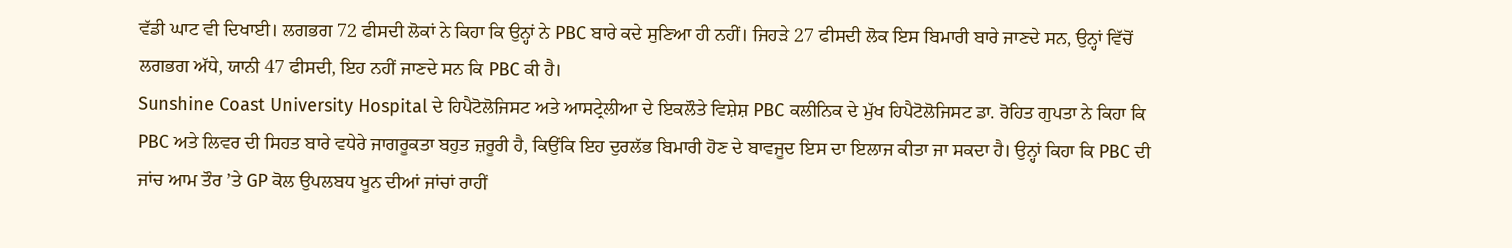ਵੱਡੀ ਘਾਟ ਵੀ ਦਿਖਾਈ। ਲਗਭਗ 72 ਫੀਸਦੀ ਲੋਕਾਂ ਨੇ ਕਿਹਾ ਕਿ ਉਨ੍ਹਾਂ ਨੇ PBC ਬਾਰੇ ਕਦੇ ਸੁਣਿਆ ਹੀ ਨਹੀਂ। ਜਿਹੜੇ 27 ਫੀਸਦੀ ਲੋਕ ਇਸ ਬਿਮਾਰੀ ਬਾਰੇ ਜਾਣਦੇ ਸਨ, ਉਨ੍ਹਾਂ ਵਿੱਚੋਂ ਲਗਭਗ ਅੱਧੇ, ਯਾਨੀ 47 ਫੀਸਦੀ, ਇਹ ਨਹੀਂ ਜਾਣਦੇ ਸਨ ਕਿ PBC ਕੀ ਹੈ।
Sunshine Coast University Hospital ਦੇ ਹਿਪੈਟੋਲੋਜਿਸਟ ਅਤੇ ਆਸਟ੍ਰੇਲੀਆ ਦੇ ਇਕਲੌਤੇ ਵਿਸ਼ੇਸ਼ PBC ਕਲੀਨਿਕ ਦੇ ਮੁੱਖ ਹਿਪੈਟੋਲੋਜਿਸਟ ਡਾ. ਰੋਹਿਤ ਗੁਪਤਾ ਨੇ ਕਿਹਾ ਕਿ PBC ਅਤੇ ਲਿਵਰ ਦੀ ਸਿਹਤ ਬਾਰੇ ਵਧੇਰੇ ਜਾਗਰੂਕਤਾ ਬਹੁਤ ਜ਼ਰੂਰੀ ਹੈ, ਕਿਉਂਕਿ ਇਹ ਦੁਰਲੱਭ ਬਿਮਾਰੀ ਹੋਣ ਦੇ ਬਾਵਜੂਦ ਇਸ ਦਾ ਇਲਾਜ ਕੀਤਾ ਜਾ ਸਕਦਾ ਹੈ। ਉਨ੍ਹਾਂ ਕਿਹਾ ਕਿ PBC ਦੀ ਜਾਂਚ ਆਮ ਤੌਰ ’ਤੇ GP ਕੋਲ ਉਪਲਬਧ ਖੂਨ ਦੀਆਂ ਜਾਂਚਾਂ ਰਾਹੀਂ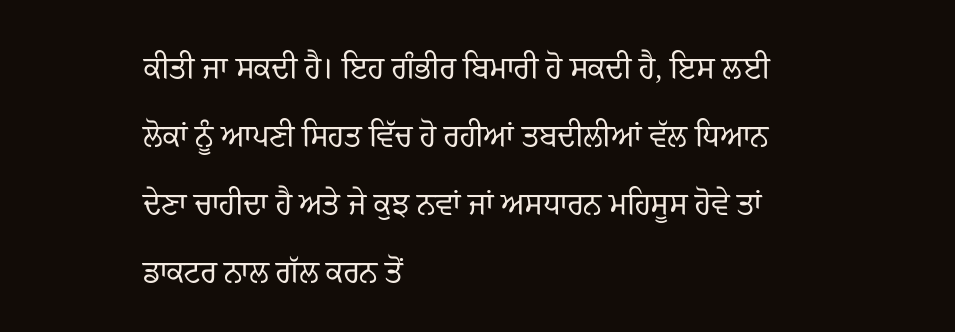ਕੀਤੀ ਜਾ ਸਕਦੀ ਹੈ। ਇਹ ਗੰਭੀਰ ਬਿਮਾਰੀ ਹੋ ਸਕਦੀ ਹੈ, ਇਸ ਲਈ ਲੋਕਾਂ ਨੂੰ ਆਪਣੀ ਸਿਹਤ ਵਿੱਚ ਹੋ ਰਹੀਆਂ ਤਬਦੀਲੀਆਂ ਵੱਲ ਧਿਆਨ ਦੇਣਾ ਚਾਹੀਦਾ ਹੈ ਅਤੇ ਜੇ ਕੁਝ ਨਵਾਂ ਜਾਂ ਅਸਧਾਰਨ ਮਹਿਸੂਸ ਹੋਵੇ ਤਾਂ ਡਾਕਟਰ ਨਾਲ ਗੱਲ ਕਰਨ ਤੋਂ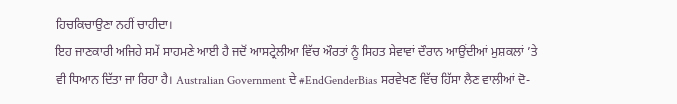ਹਿਚਕਿਚਾਉਣਾ ਨਹੀਂ ਚਾਹੀਦਾ।
ਇਹ ਜਾਣਕਾਰੀ ਅਜਿਹੇ ਸਮੇਂ ਸਾਹਮਣੇ ਆਈ ਹੈ ਜਦੋਂ ਆਸਟ੍ਰੇਲੀਆ ਵਿੱਚ ਔਰਤਾਂ ਨੂੰ ਸਿਹਤ ਸੇਵਾਵਾਂ ਦੌਰਾਨ ਆਉਂਦੀਆਂ ਮੁਸ਼ਕਲਾਂ ’ਤੇ ਵੀ ਧਿਆਨ ਦਿੱਤਾ ਜਾ ਰਿਹਾ ਹੈ। Australian Government ਦੇ #EndGenderBias ਸਰਵੇਖਣ ਵਿੱਚ ਹਿੱਸਾ ਲੈਣ ਵਾਲੀਆਂ ਦੋ-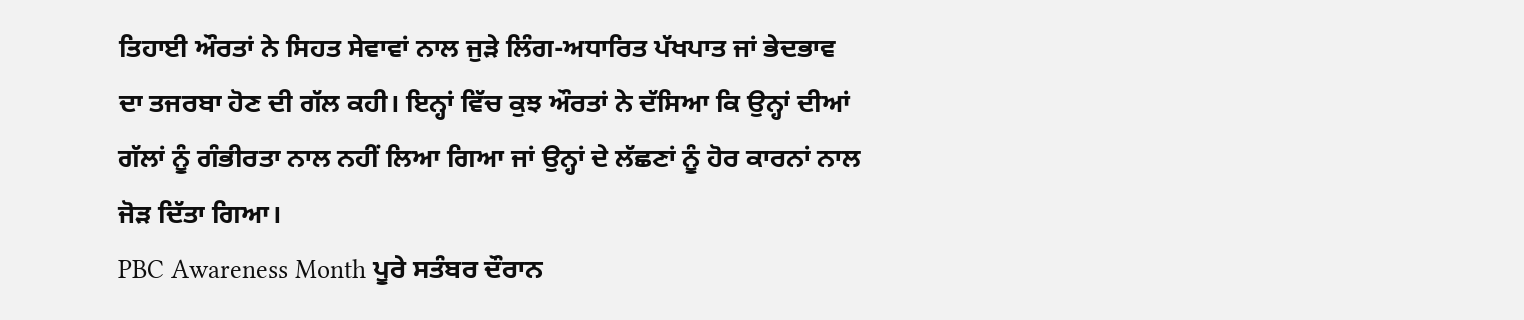ਤਿਹਾਈ ਔਰਤਾਂ ਨੇ ਸਿਹਤ ਸੇਵਾਵਾਂ ਨਾਲ ਜੁੜੇ ਲਿੰਗ-ਅਧਾਰਿਤ ਪੱਖਪਾਤ ਜਾਂ ਭੇਦਭਾਵ ਦਾ ਤਜਰਬਾ ਹੋਣ ਦੀ ਗੱਲ ਕਹੀ। ਇਨ੍ਹਾਂ ਵਿੱਚ ਕੁਝ ਔਰਤਾਂ ਨੇ ਦੱਸਿਆ ਕਿ ਉਨ੍ਹਾਂ ਦੀਆਂ ਗੱਲਾਂ ਨੂੰ ਗੰਭੀਰਤਾ ਨਾਲ ਨਹੀਂ ਲਿਆ ਗਿਆ ਜਾਂ ਉਨ੍ਹਾਂ ਦੇ ਲੱਛਣਾਂ ਨੂੰ ਹੋਰ ਕਾਰਨਾਂ ਨਾਲ ਜੋੜ ਦਿੱਤਾ ਗਿਆ।
PBC Awareness Month ਪੂਰੇ ਸਤੰਬਰ ਦੌਰਾਨ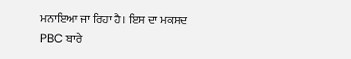ਮਨਾਇਆ ਜਾ ਰਿਹਾ ਹੈ। ਇਸ ਦਾ ਮਕਸਦ PBC ਬਾਰੇ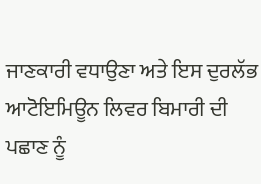ਜਾਣਕਾਰੀ ਵਧਾਉਣਾ ਅਤੇ ਇਸ ਦੁਰਲੱਭ ਆਟੋਇਮਿਊਨ ਲਿਵਰ ਬਿਮਾਰੀ ਦੀ ਪਛਾਣ ਨੂੰ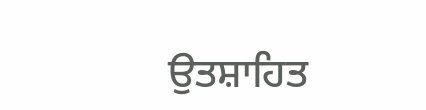ਉਤਸ਼ਾਹਿਤ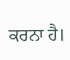ਕਰਨਾ ਹੈ।